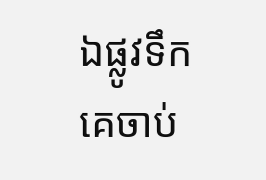ឯផ្លូវទឹក គេចាប់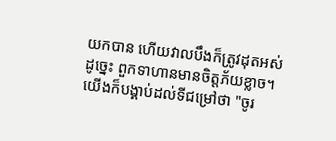យកបាន ហើយវាលបឹងក៏ត្រូវដុតអស់ ដូច្នេះ ពួកទាហានមានចិត្តភ័យខ្លាច។
យើងក៏បង្គាប់ដល់ទីជម្រៅថា "ចូរ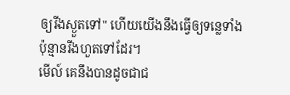ឲ្យរីងស្ងួតទៅ" ហើយយើងនឹងធ្វើឲ្យទន្លេទាំងប៉ុន្មានរីងហួតទៅដែរ។
មើល៍ គេនឹងបានដូចជាជ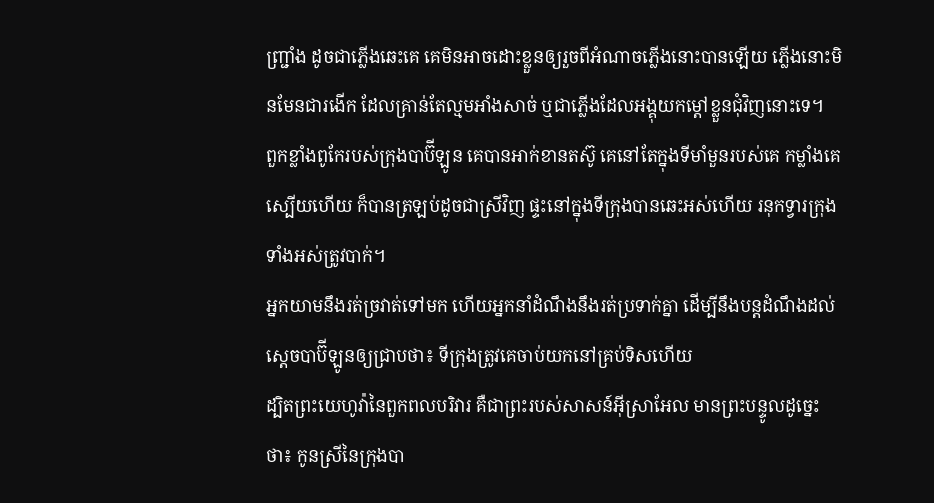ញ្ជ្រាំង ដូចជាភ្លើងឆេះគេ គេមិនអាចដោះខ្លួនឲ្យរួចពីអំណាចភ្លើងនោះបានឡើយ ភ្លើងនោះមិនមែនជារងើក ដែលគ្រាន់តែល្មមអាំងសាច់ ឬជាភ្លើងដែលអង្គុយកម្ដៅខ្លួនជុំវិញនោះទេ។
ពួកខ្លាំងពូកែរបស់ក្រុងបាប៊ីឡូន គេបានអាក់ខានតស៊ូ គេនៅតែក្នុងទីមាំមួនរបស់គេ កម្លាំងគេស្បើយហើយ ក៏បានត្រឡប់ដូចជាស្រីវិញ ផ្ទះនៅក្នុងទីក្រុងបានឆេះអស់ហើយ រនុកទ្វារក្រុងទាំងអស់ត្រូវបាក់។
អ្នកយាមនឹងរត់ច្រវាត់ទៅមក ហើយអ្នកនាំដំណឹងនឹងរត់ប្រទាក់គ្នា ដើម្បីនឹងបន្តដំណឹងដល់ស្តេចបាប៊ីឡូនឲ្យជ្រាបថា៖ ទីក្រុងត្រូវគេចាប់យកនៅគ្រប់ទិសហើយ
ដ្បិតព្រះយេហូវ៉ានៃពួកពលបរិវារ គឺជាព្រះរបស់សាសន៍អ៊ីស្រាអែល មានព្រះបន្ទូលដូច្នេះថា៖ កូនស្រីនៃក្រុងបា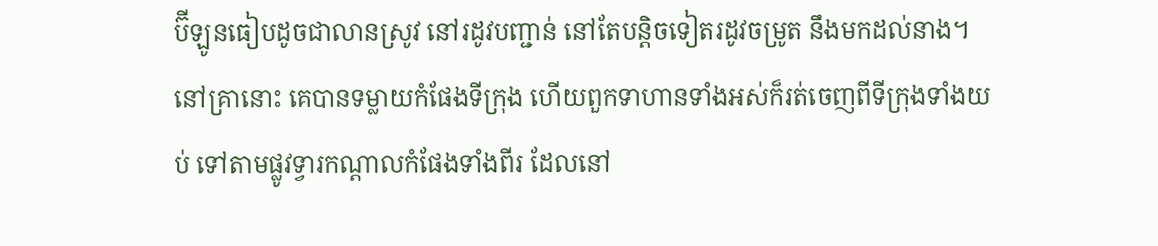ប៊ីឡូនធៀបដូចជាលានស្រូវ នៅរដូវបញ្ជាន់ នៅតែបន្តិចទៀតរដូវចម្រូត នឹងមកដល់នាង។
នៅគ្រានោះ គេបានទម្លាយកំផែងទីក្រុង ហើយពួកទាហានទាំងអស់ក៏រត់ចេញពីទីក្រុងទាំងយប់ ទៅតាមផ្លូវទ្វារកណ្ដាលកំផែងទាំងពីរ ដែលនៅ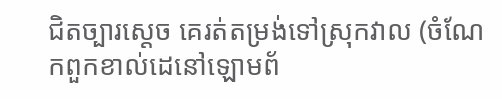ជិតច្បារស្តេច គេរត់តម្រង់ទៅស្រុកវាល (ចំណែកពួកខាល់ដេនៅឡោមព័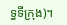ទ្ធទីក្រុង)។